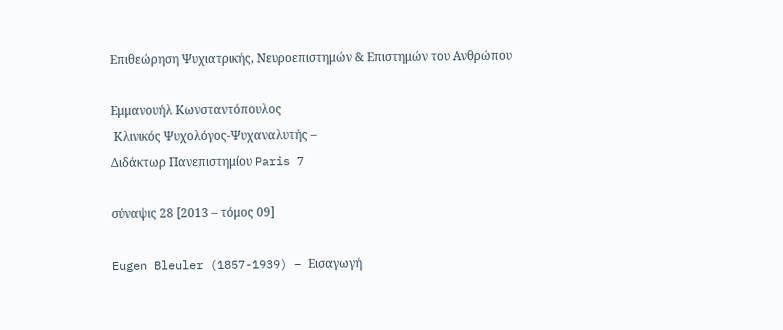Επιθεώρηση Ψυχιατρικής, Νευροεπιστημών & Επιστημών του Ανθρώπου

Εμμανουήλ Κωνσταντόπουλος
 Κλινικός Ψυχολόγος-Ψυχαναλυτής –
Διδάκτωρ Πανεπιστημίου Paris 7

σύναψις 28 [2013 – τόμος 09]

Eugen Bleuler (1857-1939) – Εισαγωγή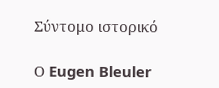Σύντομο ιστορικό

Ο Eugen Bleuler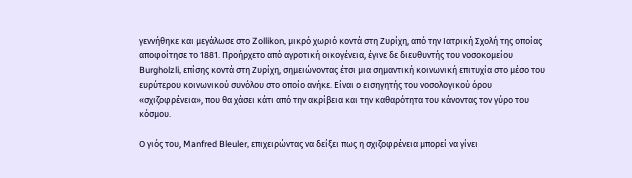γεννήθηκε και μεγάλωσε στο Zollikon, μικρό χωριό κοντά στη Ζυρίχη, από την Ιατρική Σχολή της οποίας αποφοίτησε το 1881. Προήρχετο από αγροτική οικογένεια, έγινε δε διευθυντής του νοσοκομείου Burgholzli, επίσης κοντά στη Ζυρίχη, σημειώνοντας έτσι μια σημαντική κοινωνική επιτυχία στο μέσο του ευρύτερου κοινωνικού συνόλου στο οποίο ανήκε. Είναι ο εισηγητής του νοσολογικού όρου «σχιζοφρένεια», που θα χάσει κάτι από την ακρίβεια και την καθαρότητα του κάνοντας τον γύρο του κόσμου.

Ο γιός του, Manfred Bleuler, επιχειρώντας να δείξει πως η σχιζοφρένεια μπορεί να γίνει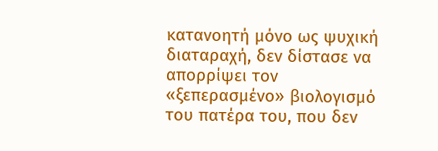κατανοητή μόνο ως ψυχική διαταραχή, δεν δίστασε να απορρίψει τον «ξεπερασμένο» βιολογισμό του πατέρα του, που δεν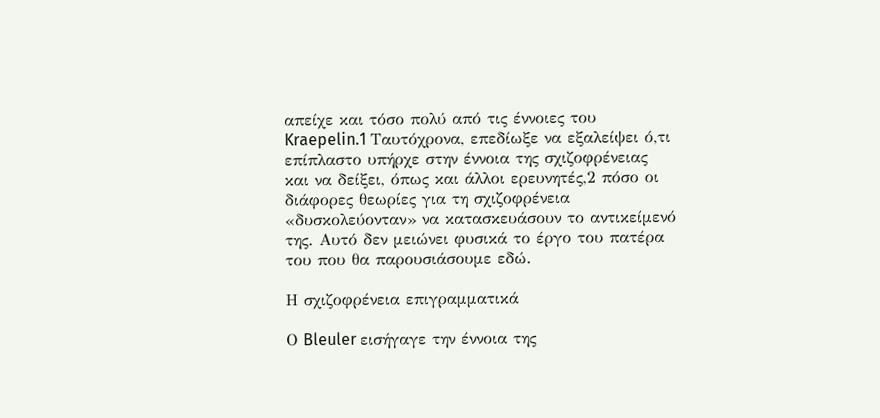απείχε και τόσο πολύ από τις έννοιες του Kraepelin.1 Ταυτόχρονα, επεδίωξε να εξαλείψει ό,τι επίπλαστο υπήρχε στην έννοια της σχιζοφρένειας και να δείξει, όπως και άλλοι ερευνητές,2 πόσο οι διάφορες θεωρίες για τη σχιζοφρένεια «δυσκολεύονταν» να κατασκευάσουν το αντικείμενό της. Αυτό δεν μειώνει φυσικά το έργο του πατέρα του που θα παρουσιάσουμε εδώ.

Η σχιζοφρένεια επιγραμματικά

Ο Bleuler εισήγαγε την έννοια της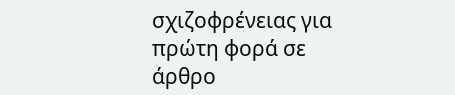σχιζοφρένειας για πρώτη φορά σε άρθρο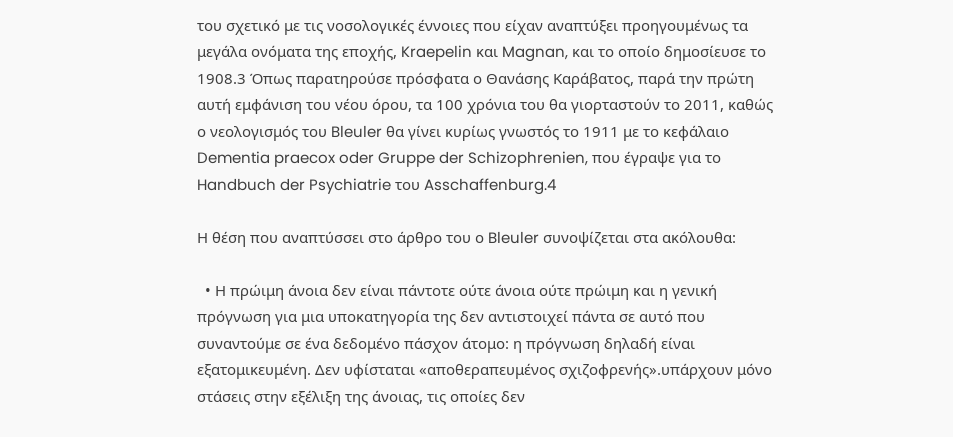του σχετικό με τις νοσολογικές έννοιες που είχαν αναπτύξει προηγουμένως τα μεγάλα ονόματα της εποχής, Kraepelin και Magnan, και το οποίο δημοσίευσε το 1908.3 Όπως παρατηρούσε πρόσφατα ο Θανάσης Καράβατος, παρά την πρώτη αυτή εμφάνιση του νέου όρου, τα 100 χρόνια του θα γιορταστούν το 2011, καθώς ο νεολογισμός του Bleuler θα γίνει κυρίως γνωστός το 1911 με το κεφάλαιο Dementia praecox oder Gruppe der Schizophrenien, που έγραψε για το Handbuch der Psychiatrie του Asschaffenburg.4

Η θέση που αναπτύσσει στο άρθρο του ο Bleuler συνοψίζεται στα ακόλουθα:

  • Η πρώιμη άνοια δεν είναι πάντοτε ούτε άνοια ούτε πρώιμη και η γενική πρόγνωση για μια υποκατηγορία της δεν αντιστοιχεί πάντα σε αυτό που συναντούμε σε ένα δεδομένο πάσχον άτομο: η πρόγνωση δηλαδή είναι εξατομικευμένη. Δεν υφίσταται «αποθεραπευμένος σχιζοφρενής».υπάρχουν μόνο στάσεις στην εξέλιξη της άνοιας, τις οποίες δεν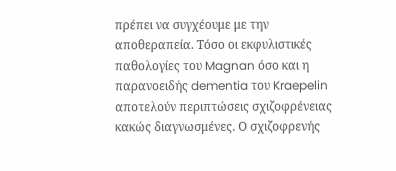πρέπει να συγχέουμε με την αποθεραπεία. Τόσο οι εκφυλιστικές παθολογίες του Magnan όσο και η παρανοειδής dementia του Kraepelin αποτελούν περιπτώσεις σχιζοφρένειας κακώς διαγνωσμένες. Ο σχιζοφρενής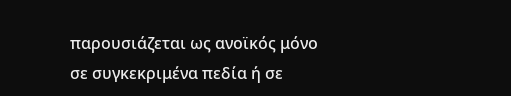παρουσιάζεται ως ανοϊκός μόνο σε συγκεκριμένα πεδία ή σε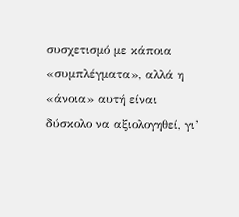συσχετισμό με κάποια «συμπλέγματα», αλλά η «άνοια» αυτή είναι δύσκολο να αξιολογηθεί, γι’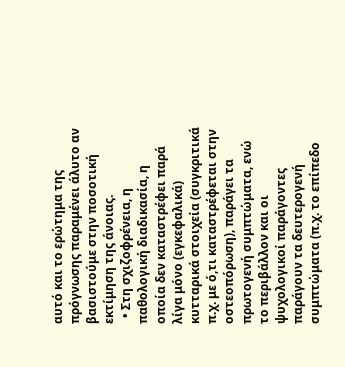αυτό και το ερώτημα της πρόγνωσης παραμένει άλυτο αν βασιστούμε στην ποσοτική εκτίμηση της άνοιας.
  • Στη σχιζοφρένεια, η παθολογική διαδικασία, η οποία δεν καταστρέφει παρά λίγα μόνο (εγκεφαλικά) κυτταρικά στοιχεία (συγκριτικά π.χ. με ό,τι καταστρέφεται στην οστεοπόρωση), παράγει τα πρωτογενή συμπτώματα, ενώ το περιβάλλον και οι ψυχολογικοί παράγοντες παράγουν τα δευτερογενή συμπτώματα (π.χ. το επίπεδο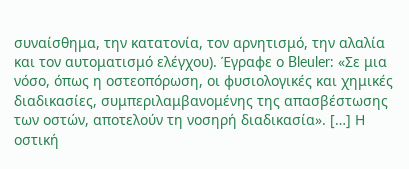συναίσθημα, την κατατονία, τον αρνητισμό, την αλαλία και τον αυτοματισμό ελέγχου). Έγραφε ο Bleuler: «Σε μια νόσο, όπως η οστεοπόρωση, οι φυσιολογικές και χημικές διαδικασίες, συμπεριλαμβανομένης της απασβέστωσης των οστών, αποτελούν τη νοσηρή διαδικασία». […] Η οστική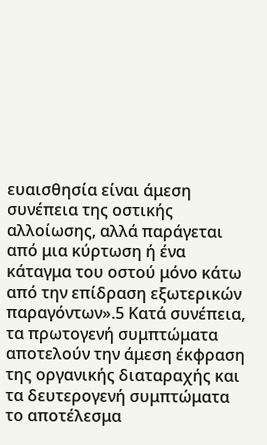ευαισθησία είναι άμεση συνέπεια της οστικής αλλοίωσης, αλλά παράγεται από μια κύρτωση ή ένα κάταγμα του οστού μόνο κάτω από την επίδραση εξωτερικών παραγόντων».5 Κατά συνέπεια, τα πρωτογενή συμπτώματα αποτελούν την άμεση έκφραση της οργανικής διαταραχής και τα δευτερογενή συμπτώματα το αποτέλεσμα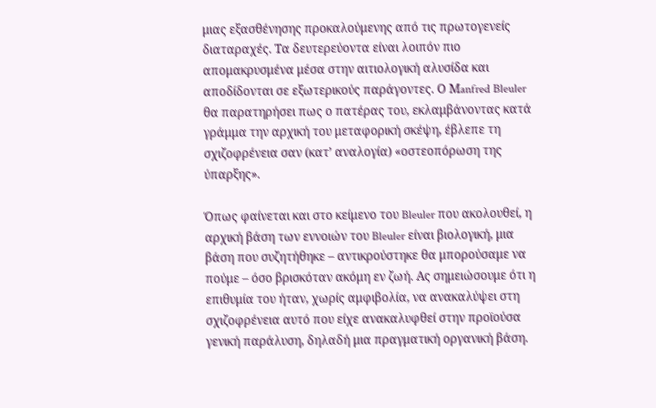μιας εξασθένησης προκαλούμενης από τις πρωτογενείς διαταραχές. Τα δευτερεύοντα είναι λοιπόν πιο απομακρυσμένα μέσα στην αιτιολογική αλυσίδα και αποδίδονται σε εξωτερικούς παράγοντες. Ο Μanfred Bleuler θα παρατηρήσει πως ο πατέρας του, εκλαμβάνοντας κατά γράμμα την αρχική του μεταφορική σκέψη, έβλεπε τη σχιζοφρένεια σαν (κατ’ αναλογία) «οστεοπόρωση της ύπαρξης».

Όπως φαίνεται και στο κείμενο του Bleuler που ακολουθεί, η αρχική βάση των εννοιών του Bleuler είναι βιολογική, μια βάση που συζητήθηκε – αντικρούστηκε θα μπορούσαμε να πούμε – όσο βρισκόταν ακόμη εν ζωή. Ας σημειώσουμε ότι η επιθυμία του ήταν, χωρίς αμφιβολία, να ανακαλύψει στη σχιζοφρένεια αυτό που είχε ανακαλυφθεί στην προϊούσα γενική παράλυση, δηλαδή μια πραγματική οργανική βάση.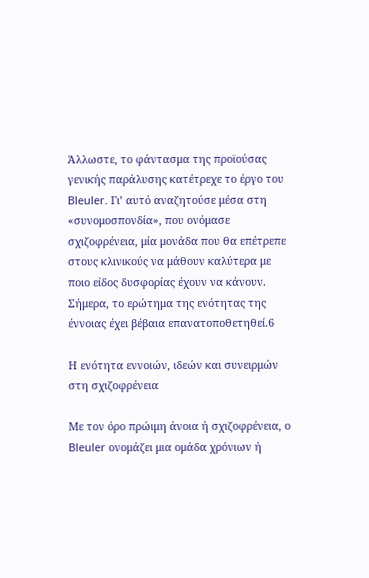Άλλωστε, το φάντασμα της προϊούσας γενικής παράλυσης κατέτρεχε το έργο του Bleuler. Γι’ αυτό αναζητούσε μέσα στη «συνομοσπονδία», που ονόμασε σχιζοφρένεια, μία μονάδα που θα επέτρεπε στους κλινικούς να μάθουν καλύτερα με ποιο είδος δυσφορίας έχουν να κάνουν. Σήμερα, το ερώτημα της ενότητας της έννοιας έχει βέβαια επανατοποθετηθεί.6

Η ενότητα εννοιών, ιδεών και συνειρμών στη σχιζοφρένεια

Με τον όρο πρώιμη άνοια ή σχιζοφρένεια, ο Bleuler ονομάζει μια ομάδα χρόνιων ή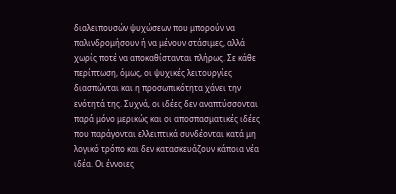διαλειπουσών ψυχώσεων που μπορούν να παλινδρομήσουν ή να μένουν στάσιμες, αλλά χωρίς ποτέ να αποκαθίστανται πλήρως. Σε κάθε περίπτωση, όμως, οι ψυχικές λειτουργίες διασπώνται και η προσωπικότητα χάνει την ενότητά της. Συχνά, οι ιδέες δεν αναπτύσσονται παρά μόνο μερικώς και οι αποσπασματικές ιδέες που παράγονται ελλειπτικά συνδέονται κατά μη λογικό τρόπο και δεν κατασκευάζουν κάποια νέα ιδέα. Οι έννοιες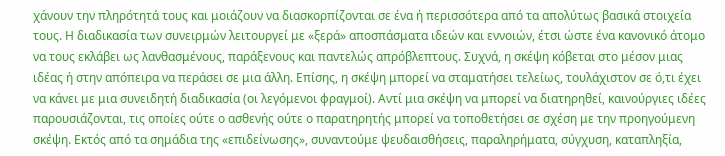χάνουν την πληρότητά τους και μοιάζουν να διασκορπίζονται σε ένα ή περισσότερα από τα απολύτως βασικά στοιχεία τους. Η διαδικασία των συνειρμών λειτουργεί με «ξερά» αποσπάσματα ιδεών και εννοιών, έτσι ώστε ένα κανονικό άτομο να τους εκλάβει ως λανθασμένους, παράξενους και παντελώς απρόβλεπτους. Συχνά, η σκέψη κόβεται στο μέσον μιας ιδέας ή στην απόπειρα να περάσει σε μια άλλη. Επίσης, η σκέψη μπορεί να σταματήσει τελείως, τουλάχιστον σε ό,τι έχει να κάνει με μια συνειδητή διαδικασία (οι λεγόμενοι φραγμοί). Αντί μια σκέψη να μπορεί να διατηρηθεί, καινούργιες ιδέες παρουσιάζονται, τις οποίες ούτε ο ασθενής ούτε ο παρατηρητής μπορεί να τοποθετήσει σε σχέση με την προηγούμενη σκέψη. Εκτός από τα σημάδια της «επιδείνωσης», συναντούμε ψευδαισθήσεις, παραληρήματα, σύγχυση, καταπληξία,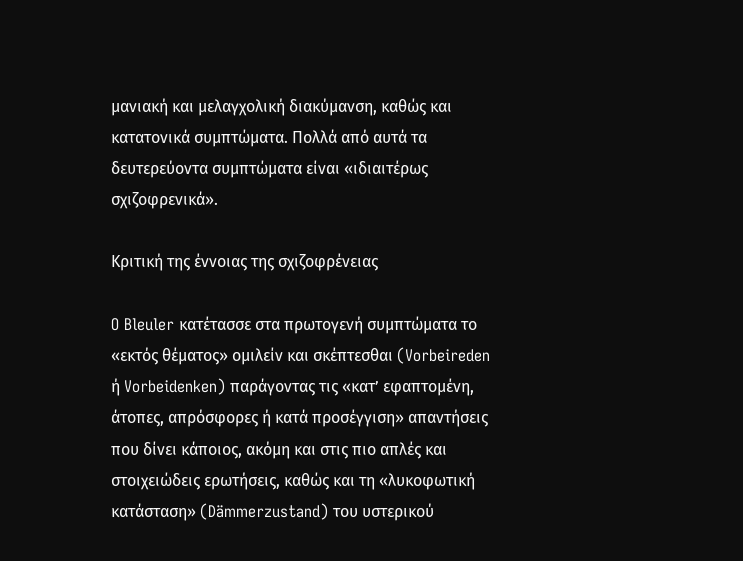μανιακή και μελαγχολική διακύμανση, καθώς και κατατονικά συμπτώματα. Πολλά από αυτά τα δευτερεύοντα συμπτώματα είναι «ιδιαιτέρως σχιζοφρενικά».

Κριτική της έννοιας της σχιζοφρένειας

O Bleuler κατέτασσε στα πρωτογενή συμπτώματα το «εκτός θέματος» ομιλείν και σκέπτεσθαι (Vorbeireden ή Vorbeidenken) παράγοντας τις «κατ’ εφαπτομένη, άτοπες, απρόσφορες ή κατά προσέγγιση» απαντήσεις που δίνει κάποιος, ακόμη και στις πιο απλές και στοιχειώδεις ερωτήσεις, καθώς και τη «λυκοφωτική κατάσταση» (Dämmerzustand) του υστερικού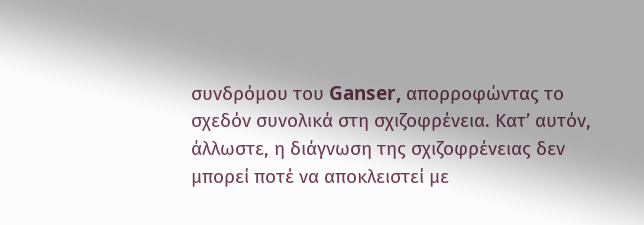συνδρόμου του Ganser, απορροφώντας το σχεδόν συνολικά στη σχιζοφρένεια. Κατ’ αυτόν, άλλωστε, η διάγνωση της σχιζοφρένειας δεν μπορεί ποτέ να αποκλειστεί με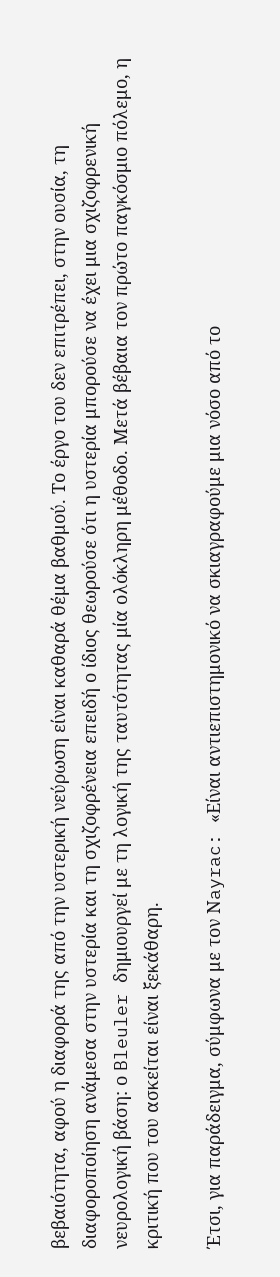βεβαιότητα, αφού η διαφορά της από την υστερική νεύρωση είναι καθαρά θέμα βαθμού. Το έργο του δεν επιτρέπει, στην ουσία, τη διαφοροποίηση ανάμεσα στην υστερία και τη σχιζοφρένεια επειδή ο ίδιος θεωρούσε ότι η υστερία μπορούσε να έχει μια σχιζοφρενική νευρολογική βάση: ο Bleuler δημιουργεί με τη λογική της ταυτότητας μία ολόκληρη μέθοδο. Μετά βέβαια τον πρώτο παγκόσμιο πόλεμο, η κριτική που του ασκείται είναι ξεκάθαρη.

Έτσι, για παράδειγμα, σύμφωνα με τον Νayrac: «Είναι αντιεπιστημονικό να σκιαγραφούμε μια νόσο από το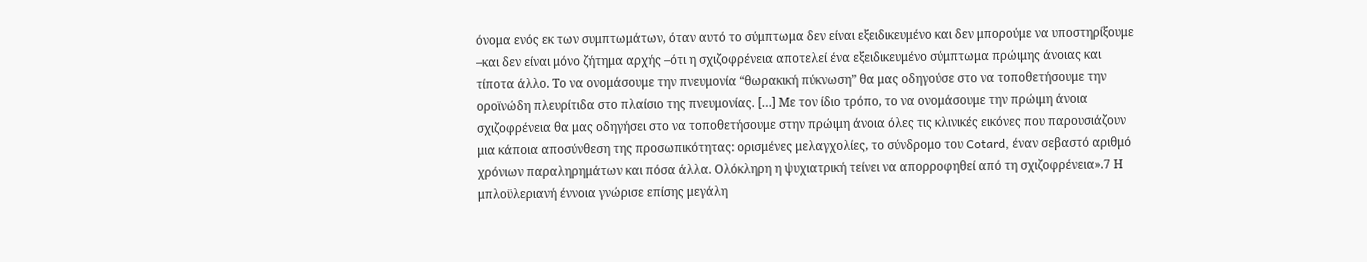όνομα ενός εκ των συμπτωμάτων, όταν αυτό το σύμπτωμα δεν είναι εξειδικευμένο και δεν μπορούμε να υποστηρίξουμε –και δεν είναι μόνο ζήτημα αρχής –ότι η σχιζοφρένεια αποτελεί ένα εξειδικευμένο σύμπτωμα πρώιμης άνοιας και τίποτα άλλο. Το να ονομάσουμε την πνευμονία “θωρακική πύκνωση” θα μας οδηγούσε στο να τοποθετήσουμε την οροϊνώδη πλευρίτιδα στο πλαίσιο της πνευμονίας. […] Με τον ίδιο τρόπο, το να ονομάσουμε την πρώιμη άνοια σχιζοφρένεια θα μας οδηγήσει στο να τοποθετήσουμε στην πρώιμη άνοια όλες τις κλινικές εικόνες που παρουσιάζουν μια κάποια αποσύνθεση της προσωπικότητας: ορισμένες μελαγχολίες, το σύνδρομο του Cotard, έναν σεβαστό αριθμό χρόνιων παραληρημάτων και πόσα άλλα. Ολόκληρη η ψυχιατρική τείνει να απορροφηθεί από τη σχιζοφρένεια».7 Η μπλοϋλεριανή έννοια γνώρισε επίσης μεγάλη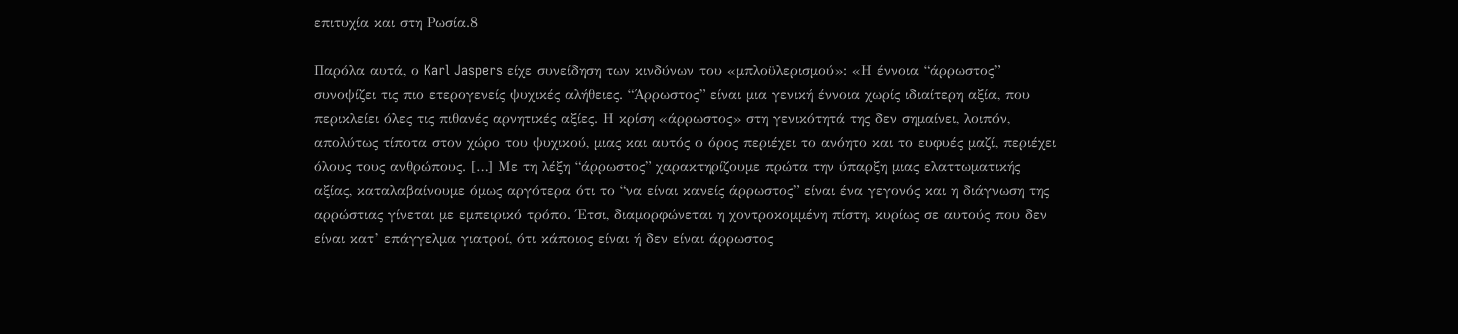επιτυχία και στη Ρωσία.8

Παρόλα αυτά, ο Karl Jaspers είχε συνείδηση των κινδύνων του «μπλοϋλερισμού»: «Η έννοια “άρρωστος” συνοψίζει τις πιο ετερογενείς ψυχικές αλήθειες. “Άρρωστος” είναι μια γενική έννοια χωρίς ιδιαίτερη αξία, που περικλείει όλες τις πιθανές αρνητικές αξίες. Η κρίση «άρρωστος» στη γενικότητά της δεν σημαίνει, λοιπόν, απολύτως τίποτα στον χώρο του ψυχικού, μιας και αυτός ο όρος περιέχει το ανόητο και το ευφυές μαζί, περιέχει όλους τους ανθρώπους. […] Με τη λέξη “άρρωστος” χαρακτηρίζουμε πρώτα την ύπαρξη μιας ελαττωματικής αξίας, καταλαβαίνουμε όμως αργότερα ότι το “να είναι κανείς άρρωστος” είναι ένα γεγονός και η διάγνωση της αρρώστιας γίνεται με εμπειρικό τρόπο. Έτσι, διαμορφώνεται η χοντροκομμένη πίστη, κυρίως σε αυτούς που δεν είναι κατ’ επάγγελμα γιατροί, ότι κάποιος είναι ή δεν είναι άρρωστος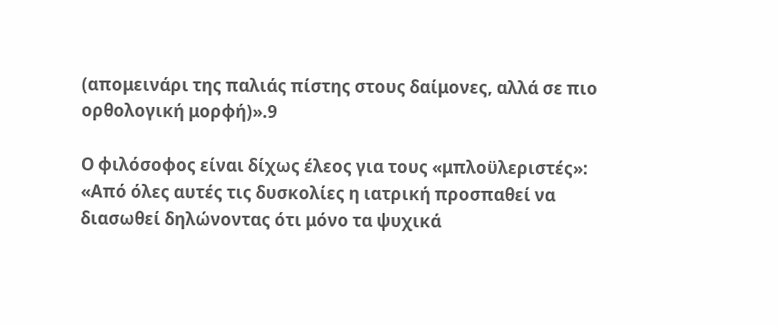(απομεινάρι της παλιάς πίστης στους δαίμονες, αλλά σε πιο ορθολογική μορφή)».9

Ο φιλόσοφος είναι δίχως έλεος για τους «μπλοϋλεριστές»: «Από όλες αυτές τις δυσκολίες η ιατρική προσπαθεί να διασωθεί δηλώνοντας ότι μόνο τα ψυχικά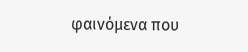φαινόμενα που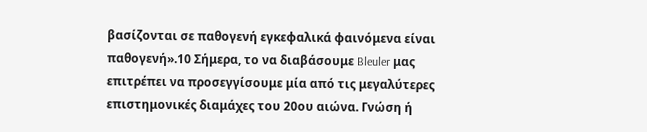βασίζονται σε παθογενή εγκεφαλικά φαινόμενα είναι παθογενή».10 Σήμερα, το να διαβάσουμε Bleuler μας επιτρέπει να προσεγγίσουμε μία από τις μεγαλύτερες επιστημονικές διαμάχες του 20ου αιώνα. Γνώση ή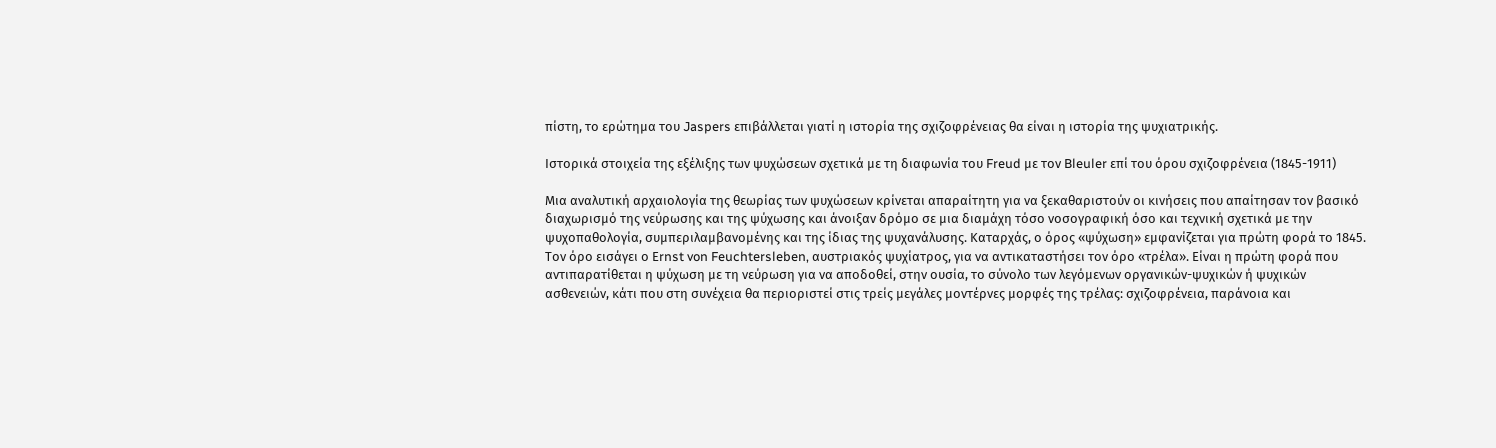πίστη, το ερώτημα του Jaspers επιβάλλεται γιατί η ιστορία της σχιζοφρένειας θα είναι η ιστορία της ψυχιατρικής.

Ιστορικά στοιχεία της εξέλιξης των ψυχώσεων σχετικά με τη διαφωνία του Freud με τον Bleuler επί του όρου σχιζοφρένεια (1845-1911)

Μια αναλυτική αρχαιολογία της θεωρίας των ψυχώσεων κρίνεται απαραίτητη για να ξεκαθαριστούν οι κινήσεις που απαίτησαν τον βασικό διαχωρισμό της νεύρωσης και της ψύχωσης και άνοιξαν δρόμο σε μια διαμάχη τόσο νοσογραφική όσο και τεχνική σχετικά με την ψυχοπαθολογία, συμπεριλαμβανομένης και της ίδιας της ψυχανάλυσης. Καταρχάς, ο όρος «ψύχωση» εμφανίζεται για πρώτη φορά το 1845. Τον όρο εισάγει ο Εrnst von Feuchtersleben, αυστριακός ψυχίατρος, για να αντικαταστήσει τον όρο «τρέλα». Είναι η πρώτη φορά που αντιπαρατίθεται η ψύχωση με τη νεύρωση για να αποδοθεί, στην ουσία, το σύνολο των λεγόμενων οργανικών-ψυχικών ή ψυχικών ασθενειών, κάτι που στη συνέχεια θα περιοριστεί στις τρείς μεγάλες μοντέρνες μορφές της τρέλας: σχιζοφρένεια, παράνοια και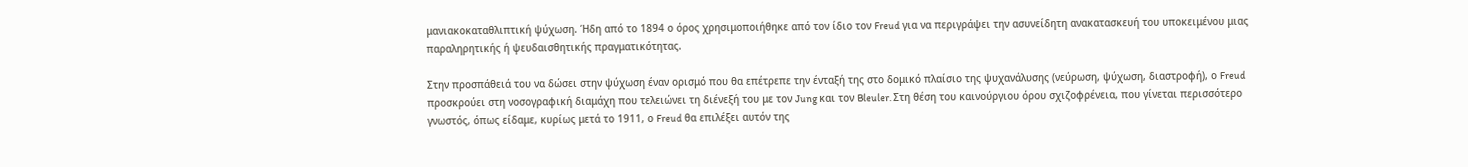μανιακοκαταθλιπτική ψύχωση. Ήδη από το 1894 ο όρος χρησιμοποιήθηκε από τον ίδιο τον Freud για να περιγράψει την ασυνείδητη ανακατασκευή του υποκειμένου μιας παραληρητικής ή ψευδαισθητικής πραγματικότητας.

Στην προσπάθειά του να δώσει στην ψύχωση έναν ορισμό που θα επέτρεπε την ένταξή της στο δομικό πλαίσιο της ψυχανάλυσης (νεύρωση, ψύχωση, διαστροφή), ο Freud προσκρούει στη νοσογραφική διαμάχη που τελειώνει τη διένεξή του με τον Jung και τον Bleuler. Στη θέση του καινούργιου όρου σχιζοφρένεια, που γίνεται περισσότερο γνωστός, όπως είδαμε, κυρίως μετά το 1911, ο Freud θα επιλέξει αυτόν της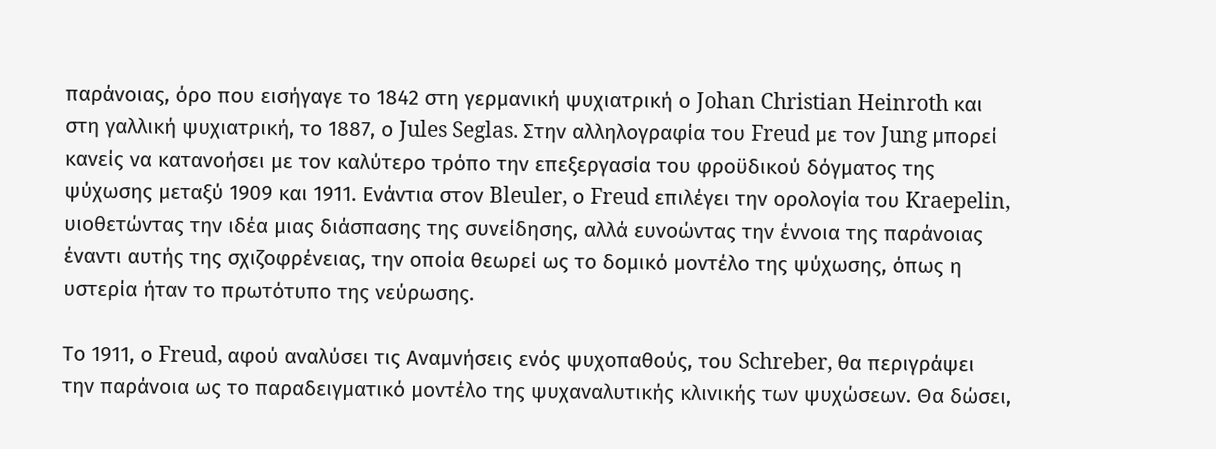παράνοιας, όρο που εισήγαγε το 1842 στη γερμανική ψυχιατρική ο Johan Christian Heinroth και στη γαλλική ψυχιατρική, το 1887, ο Jules Seglas. Στην αλληλογραφία του Freud με τον Jung μπορεί κανείς να κατανοήσει με τον καλύτερο τρόπο την επεξεργασία του φροϋδικού δόγματος της ψύχωσης μεταξύ 1909 και 1911. Ενάντια στον Bleuler, ο Freud επιλέγει την ορολογία του Kraepelin, υιοθετώντας την ιδέα μιας διάσπασης της συνείδησης, αλλά ευνοώντας την έννοια της παράνοιας έναντι αυτής της σχιζοφρένειας, την οποία θεωρεί ως το δομικό μοντέλο της ψύχωσης, όπως η υστερία ήταν το πρωτότυπο της νεύρωσης.

Το 1911, ο Freud, αφού αναλύσει τις Αναμνήσεις ενός ψυχοπαθούς, του Schreber, θα περιγράψει την παράνοια ως το παραδειγματικό μοντέλο της ψυχαναλυτικής κλινικής των ψυχώσεων. Θα δώσει,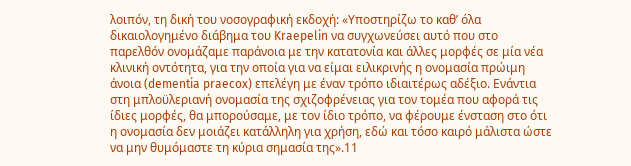λοιπόν, τη δική του νοσογραφική εκδοχή: «Υποστηρίζω το καθ’ όλα δικαιολογημένο διάβημα του Kraepelin να συγχωνεύσει αυτό που στο παρελθόν ονομάζαμε παράνοια με την κατατονία και άλλες μορφές σε μία νέα κλινική οντότητα, για την οποία για να είμαι ειλικρινής η ονομασία πρώιμη άνοια (dementia praecox) επελέγη με έναν τρόπο ιδιαιτέρως αδέξιο. Ενάντια στη μπλοϋλεριανή ονομασία της σχιζοφρένειας για τον τομέα που αφορά τις ίδιες μορφές, θα μπορούσαμε, με τον ίδιο τρόπο, να φέρουμε ένσταση στο ότι η ονομασία δεν μοιάζει κατάλληλη για χρήση, εδώ και τόσο καιρό μάλιστα ώστε να μην θυμόμαστε τη κύρια σημασία της».11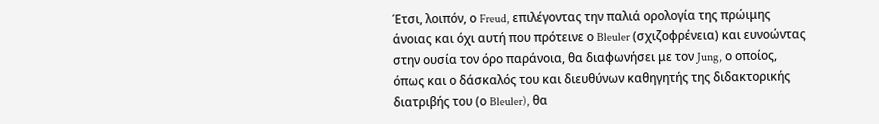Έτσι, λοιπόν, ο Freud, επιλέγοντας την παλιά ορολογία της πρώιμης άνοιας και όχι αυτή που πρότεινε ο Bleuler (σχιζοφρένεια) και ευνοώντας στην ουσία τον όρο παράνοια, θα διαφωνήσει με τον Jung, ο οποίος, όπως και ο δάσκαλός του και διευθύνων καθηγητής της διδακτορικής διατριβής του (ο Bleuler), θα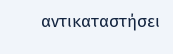αντικαταστήσει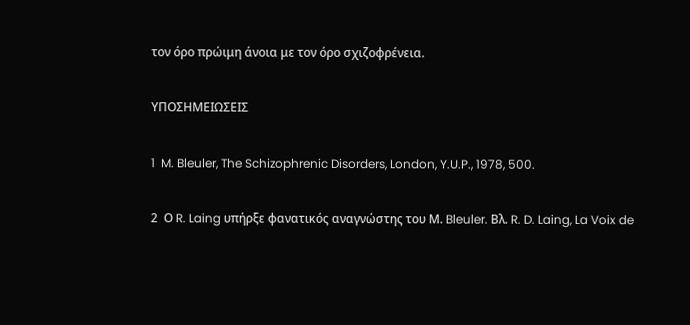τον όρο πρώιμη άνοια με τον όρο σχιζοφρένεια.

ΥΠΟΣΗΜΕΙΩΣΕΙΣ

1  M. Bleuler, The Schizophrenic Disorders, London, Y.U.P., 1978, 500.

2  Ο R. Laing υπήρξε φανατικός αναγνώστης του Μ. Bleuler. Βλ. R. D. Laing, La Voix de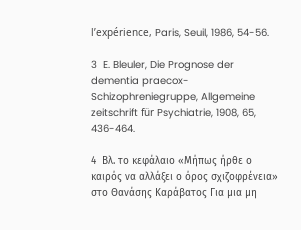l’expérience, Paris, Seuil, 1986, 54-56.

3  E. Bleuler, Die Prognose der dementia praecox-Schizophreniegruppe, Allgemeine zeitschrift für Psychiatrie, 1908, 65, 436-464.

4  Βλ. το κεφάλαιο «Μήπως ήρθε ο καιρός να αλλάξει ο όρος σχιζοφρένεια» στο Θανάσης Καράβατος Για μια μη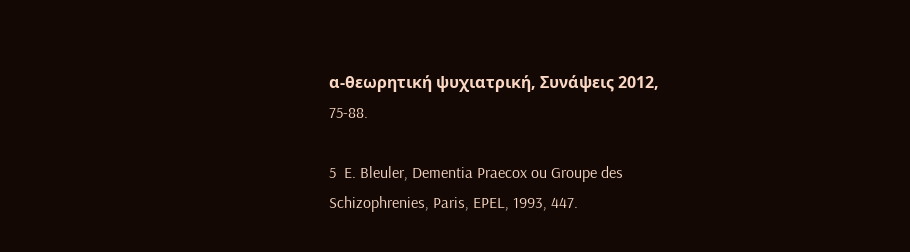α-θεωρητική ψυχιατρική, Συνάψεις 2012, 75-88.

5  E. Bleuler, Dementia Praecox ou Groupe des Schizophrenies, Paris, EPEL, 1993, 447.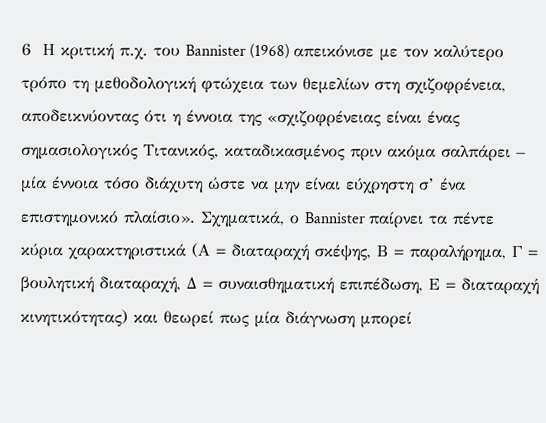6  Η κριτική π.χ. του Bannister (1968) απεικόνισε με τον καλύτερο τρόπο τη μεθοδολογική φτώχεια των θεμελίων στη σχιζοφρένεια, αποδεικνύοντας ότι η έννοια της «σχιζοφρένειας είναι ένας σημασιολογικός Τιτανικός, καταδικασμένος πριν ακόμα σαλπάρει – μία έννοια τόσο διάχυτη ώστε να μην είναι εύχρηστη σ’ ένα επιστημονικό πλαίσιο». Σχηματικά, ο Bannister παίρνει τα πέντε κύρια χαρακτηριστικά (Α = διαταραχή σκέψης, Β = παραλήρημα, Γ = βουλητική διαταραχή, Δ = συναισθηματική επιπέδωση, Ε = διαταραχή κινητικότητας) και θεωρεί πως μία διάγνωση μπορεί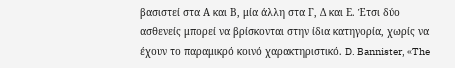βασιστεί στα Α και Β, μία άλλη στα Γ, Δ και Ε. Έτσι δύο ασθενείς μπορεί να βρίσκονται στην ίδια κατηγορία, χωρίς να έχουν το παραμικρό κοινό χαρακτηριστικό. D. Bannister, «The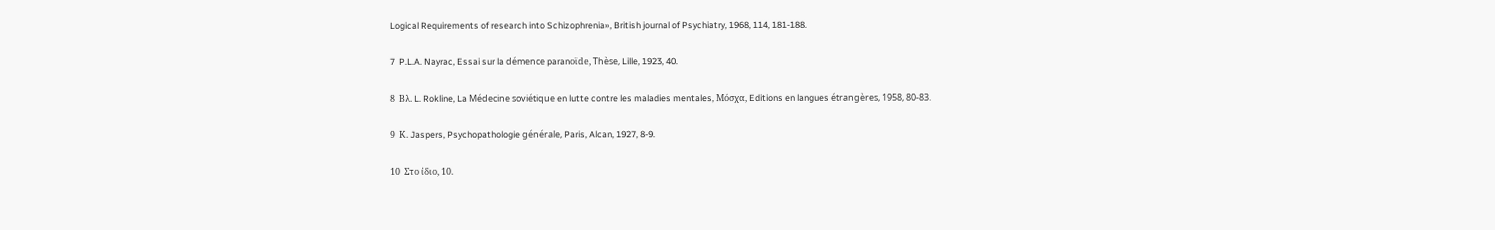Logical Requirements of research into Schizophrenia», British journal of Psychiatry, 1968, 114, 181-188.

7  P.L.A. Nayrac, Essai sur la démence paranοϊde, Thèse, Lille, 1923, 40.

8  Βλ. L. Rokline, La Médecine soviétique en lutte contre les maladies mentales, Μόσχα, Editions en langues étrangères, 1958, 80-83.

9  Κ. Jaspers, Psychopathologie générale, Paris, Alcan, 1927, 8-9.

10  Στο ίδιο, 10.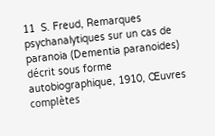11  S. Freud, Remarques psychanalytiques sur un cas de paranoia (Dementia paranoides) décrit sous forme autobiographique, 1910, Œuvres complètes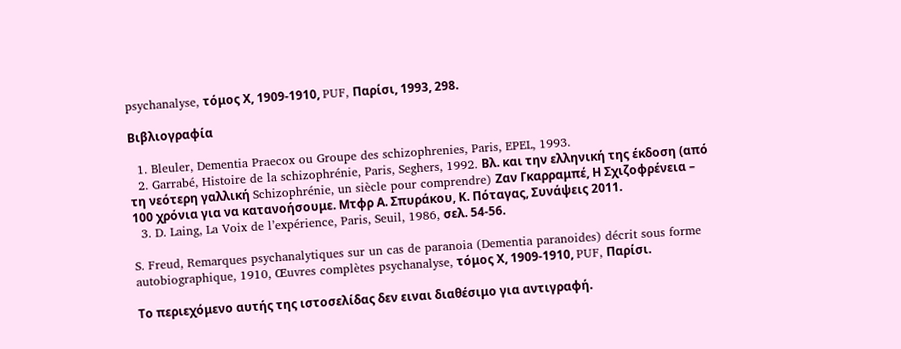psychanalyse, τόμος Χ, 1909-1910, PUF, Παρίσι, 1993, 298.

Βιβλιογραφία

  1. Bleuler, Dementia Praecox ou Groupe des schizophrenies, Paris, EPEL, 1993.
  2. Garrabé, Histoire de la schizophrénie, Paris, Seghers, 1992. Βλ. και την ελληνική της έκδοση (από τη νεότερη γαλλική Schizophrénie, un siècle pour comprendre) Ζαν Γκαρραμπέ, Η Σχιζοφρένεια – 100 χρόνια για να κατανοήσουμε. Μτφρ Α. Σπυράκου, Κ. Πόταγας, Συνάψεις 2011.
  3. D. Laing, La Voix de l’expérience, Paris, Seuil, 1986, σελ. 54-56.

S. Freud, Remarques psychanalytiques sur un cas de paranoia (Dementia paranoides) décrit sous forme autobiographique, 1910, Œuvres complètes psychanalyse, τόμος Χ, 1909-1910, PUF, Παρίσι.

Το περιεχόμενο αυτής της ιστοσελίδας δεν ειναι διαθέσιμο για αντιγραφή.